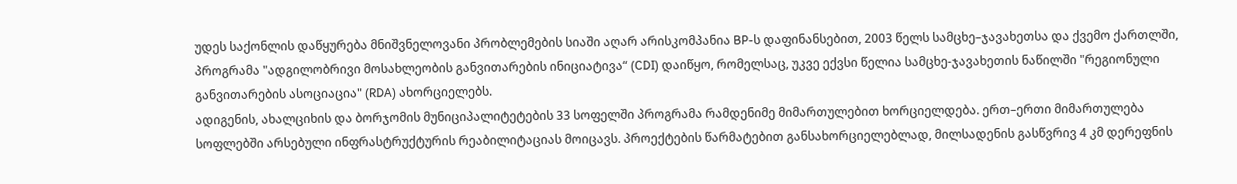უდეს საქონლის დაწყურება მნიშვნელოვანი პრობლემების სიაში აღარ არისკომპანია BP-ს დაფინანსებით, 2003 წელს სამცხე–ჯავახეთსა და ქვემო ქართლში, პროგრამა "ადგილობრივი მოსახლეობის განვითარების ინიციატივა“ (CDI) დაიწყო, რომელსაც, უკვე ექვსი წელია სამცხე-ჯავახეთის ნაწილში "რეგიონული განვითარების ასოციაცია" (RDA) ახორციელებს.
ადიგენის, ახალციხის და ბორჯომის მუნიციპალიტეტების 33 სოფელში პროგრამა რამდენიმე მიმართულებით ხორციელდება. ერთ–ერთი მიმართულება სოფლებში არსებული ინფრასტრუქტურის რეაბილიტაციას მოიცავს. პროექტების წარმატებით განსახორციელებლად, მილსადენის გასწვრივ 4 კმ დერეფნის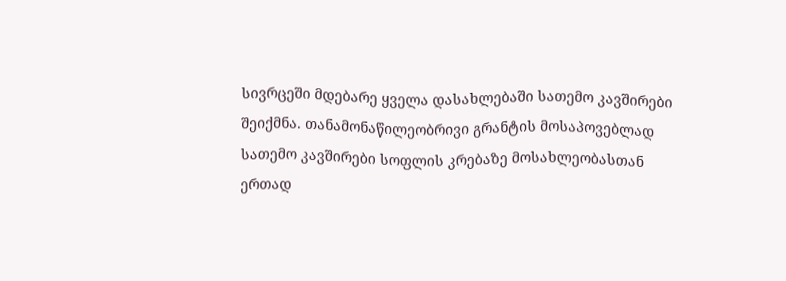სივრცეში მდებარე ყველა დასახლებაში სათემო კავშირები შეიქმნა. თანამონაწილეობრივი გრანტის მოსაპოვებლად სათემო კავშირები სოფლის კრებაზე მოსახლეობასთან ერთად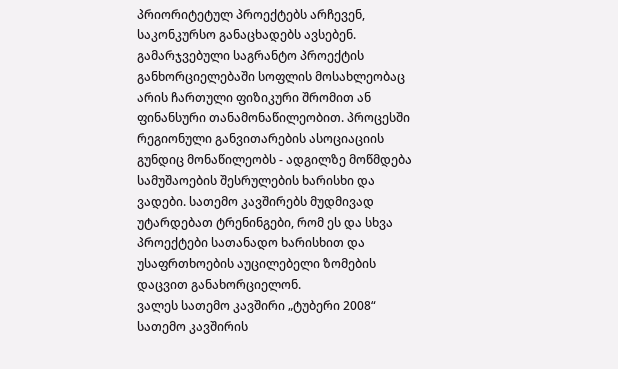პრიორიტეტულ პროექტებს არჩევენ, საკონკურსო განაცხადებს ავსებენ. გამარჯვებული საგრანტო პროექტის განხორციელებაში სოფლის მოსახლეობაც არის ჩართული ფიზიკური შრომით ან ფინანსური თანამონაწილეობით. პროცესში რეგიონული განვითარების ასოციაციის გუნდიც მონაწილეობს - ადგილზე მოწმდება სამუშაოების შესრულების ხარისხი და ვადები. სათემო კავშირებს მუდმივად უტარდებათ ტრენინგები, რომ ეს და სხვა პროექტები სათანადო ხარისხით და უსაფრთხოების აუცილებელი ზომების დაცვით განახორციელონ.
ვალეს სათემო კავშირი „ტუბერი 2008“
სათემო კავშირის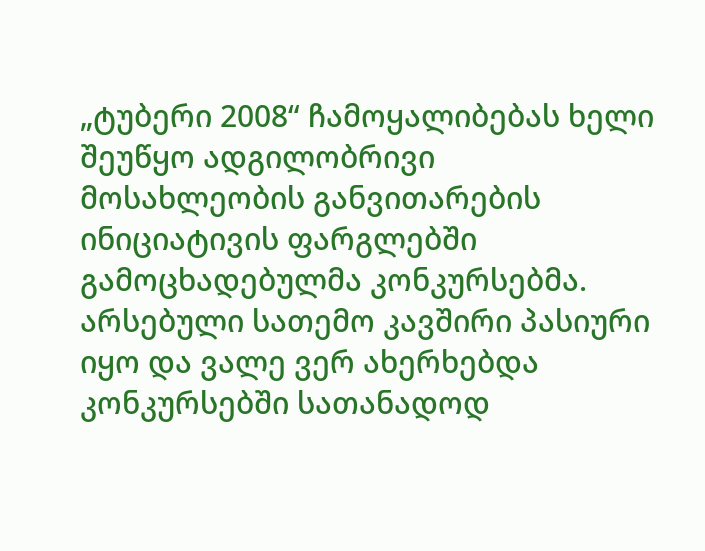„ტუბერი 2008“ ჩამოყალიბებას ხელი შეუწყო ადგილობრივი მოსახლეობის განვითარების ინიციატივის ფარგლებში გამოცხადებულმა კონკურსებმა. არსებული სათემო კავშირი პასიური იყო და ვალე ვერ ახერხებდა კონკურსებში სათანადოდ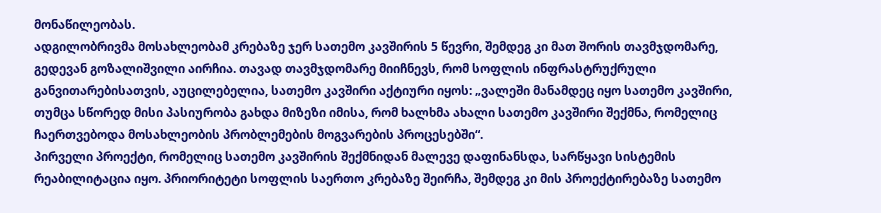მონაწილეობას.
ადგილობრივმა მოსახლეობამ კრებაზე ჯერ სათემო კავშირის 5 წევრი, შემდეგ კი მათ შორის თავმჯდომარე, გედევან გოზალიშვილი აირჩია. თავად თავმჯდომარე მიიჩნევს, რომ სოფლის ინფრასტრუქრული განვითარებისათვის, აუცილებელია, სათემო კავშირი აქტიური იყოს: „ვალეში მანამდეც იყო სათემო კავშირი, თუმცა სწორედ მისი პასიურობა გახდა მიზეზი იმისა, რომ ხალხმა ახალი სათემო კავშირი შექმნა, რომელიც ჩაერთვებოდა მოსახლეობის პრობლემების მოგვარების პროცესებში“.
პირველი პროექტი, რომელიც სათემო კავშირის შექმნიდან მალევე დაფინანსდა, სარწყავი სისტემის რეაბილიტაცია იყო. პრიორიტეტი სოფლის საერთო კრებაზე შეირჩა, შემდეგ კი მის პროექტირებაზე სათემო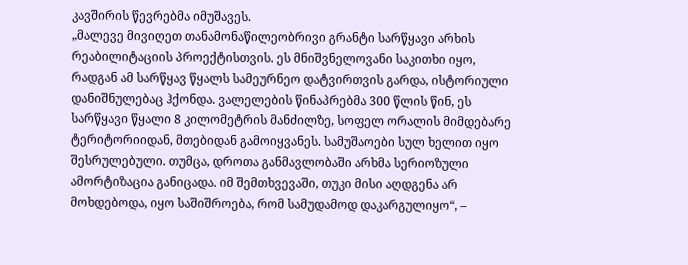კავშირის წევრებმა იმუშავეს.
„მალევე მივიღეთ თანამონაწილეობრივი გრანტი სარწყავი არხის რეაბილიტაციის პროექტისთვის. ეს მნიშვნელოვანი საკითხი იყო, რადგან ამ სარწყავ წყალს სამეურნეო დატვირთვის გარდა, ისტორიული დანიშნულებაც ჰქონდა. ვალელების წინაპრებმა 300 წლის წინ, ეს სარწყავი წყალი 8 კილომეტრის მანძილზე, სოფელ ორალის მიმდებარე ტერიტორიიდან, მთებიდან გამოიყვანეს. სამუშაოები სულ ხელით იყო შესრულებული. თუმცა, დროთა განმავლობაში არხმა სერიოზული ამორტიზაცია განიცადა. იმ შემთხვევაში, თუკი მისი აღდგენა არ მოხდებოდა, იყო საშიშროება, რომ სამუდამოდ დაკარგულიყო“, –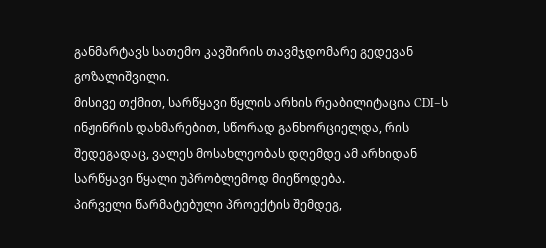განმარტავს სათემო კავშირის თავმჯდომარე გედევან გოზალიშვილი.
მისივე თქმით, სარწყავი წყლის არხის რეაბილიტაცია CDI–ს ინჟინრის დახმარებით, სწორად განხორციელდა, რის შედეგადაც, ვალეს მოსახლეობას დღემდე ამ არხიდან სარწყავი წყალი უპრობლემოდ მიეწოდება.
პირველი წარმატებული პროექტის შემდეგ,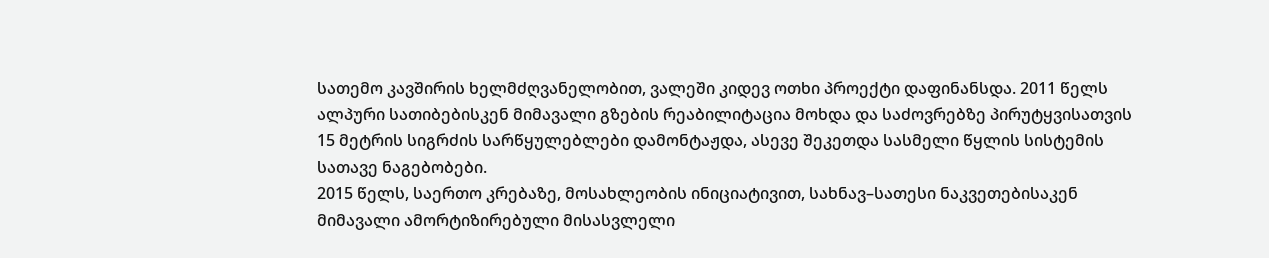სათემო კავშირის ხელმძღვანელობით, ვალეში კიდევ ოთხი პროექტი დაფინანსდა. 2011 წელს ალპური სათიბებისკენ მიმავალი გზების რეაბილიტაცია მოხდა და საძოვრებზე პირუტყვისათვის 15 მეტრის სიგრძის სარწყულებლები დამონტაჟდა, ასევე შეკეთდა სასმელი წყლის სისტემის სათავე ნაგებობები.
2015 წელს, საერთო კრებაზე, მოსახლეობის ინიციატივით, სახნავ–სათესი ნაკვეთებისაკენ მიმავალი ამორტიზირებული მისასვლელი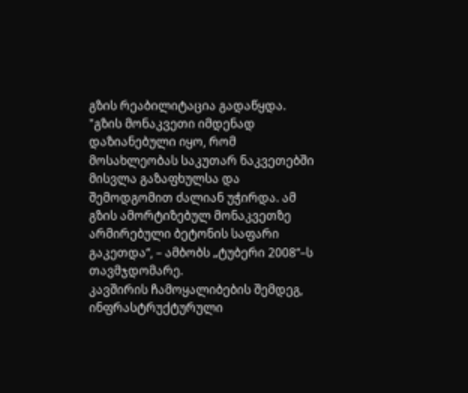გზის რეაბილიტაცია გადაწყდა.
"გზის მონაკვეთი იმდენად დაზიანებული იყო, რომ მოსახლეობას საკუთარ ნაკვეთებში მისვლა გაზაფხულსა და შემოდგომით ძალიან უჭირდა. ამ გზის ამორტიზებულ მონაკვეთზე არმირებული ბეტონის საფარი გაკეთდა“, – ამბობს „ტუბერი 2008“–ს თავმჯდომარე.
კავშირის ჩამოყალიბების შემდეგ, ინფრასტრუქტურული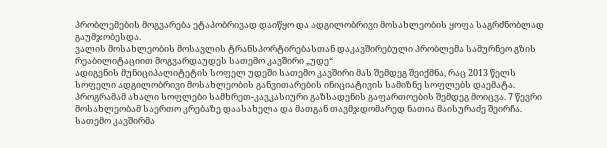პრობლემების მოგვარება ეტაპობრივად დაიწყო და ადგილობრივი მოსახლეობის ყოფა საგრძნობლად გაუმჯობესდა.
ვალის მოსახლეობის მოსავლის ტრანსპორტირებასთან დაკავშირებული პრობლემა სამურნეო გზის რეაბილიტაციით მოგვარდაუდეს სათემო კავშირი „უდე“
ადიგენის მუნიციპალიტეტის სოფელ უდეში სათემო კავშირი მას შემდეგ შეიქმნა, რაც 2013 წელს სოფელი ადგილობრივი მოსახლეობის განვითარების ინიციატივის სამიზნე სოფლებს დაემატა. პროგრამამ ახალი სოფლები სამხრეთ-კავკასიური გაზსადენის გაფართოების შემდეგ მოიცვა. 7 წევრი მოსახლეობამ საერთო კრებაზე დაასახელა და მათგან თავმჯდომარედ ნათია მაისურაძე შეირჩა.
სათემო კავშირმა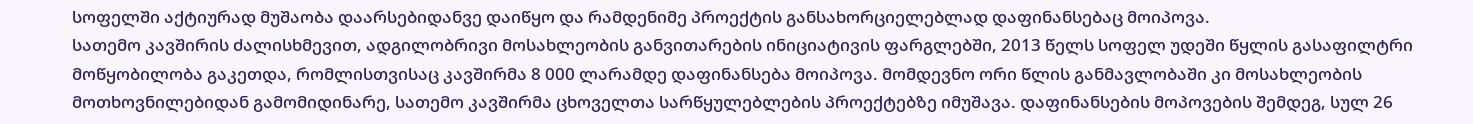სოფელში აქტიურად მუშაობა დაარსებიდანვე დაიწყო და რამდენიმე პროექტის განსახორციელებლად დაფინანსებაც მოიპოვა.
სათემო კავშირის ძალისხმევით, ადგილობრივი მოსახლეობის განვითარების ინიციატივის ფარგლებში, 2013 წელს სოფელ უდეში წყლის გასაფილტრი მოწყობილობა გაკეთდა, რომლისთვისაც კავშირმა 8 000 ლარამდე დაფინანსება მოიპოვა. მომდევნო ორი წლის განმავლობაში კი მოსახლეობის მოთხოვნილებიდან გამომიდინარე, სათემო კავშირმა ცხოველთა სარწყულებლების პროექტებზე იმუშავა. დაფინანსების მოპოვების შემდეგ, სულ 26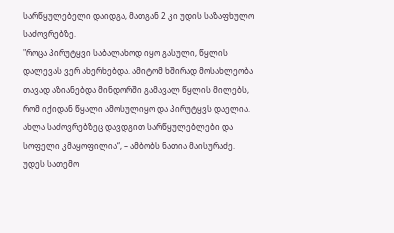სარწყულებელი დაიდგა, მათგან 2 კი უდის საზაფხულო საძოვრებზე.
"როცა პირუტყვი საბალახოდ იყო გასული, წყლის დალევას ვერ ახერხებდა. ამიტომ ხშირად მოსახლეობა თავად აზიანებდა მინდორში გამავალ წყლის მილებს, რომ იქიდან წყალი ამოსულიყო და პირუტყვს დაელია. ახლა საძოვრებზეც დავდგით სარწყულებლები და სოფელი კმაყოფილია“, – ამბობს ნათია მაისურაძე.
უდეს სათემო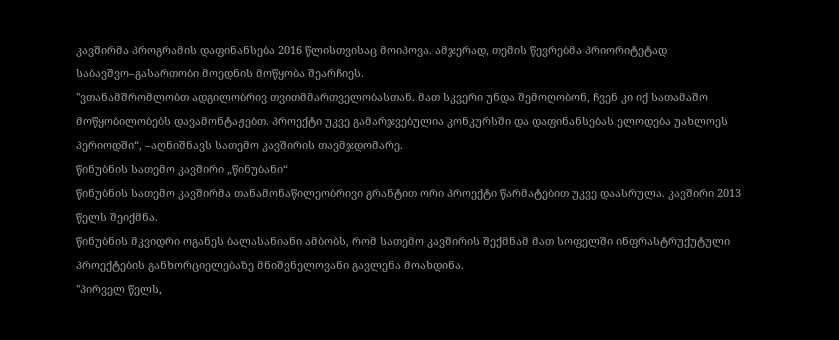კავშირმა პროგრამის დაფინანსება 2016 წლისთვისაც მოიპოვა. ამჯერად, თემის წევრებმა პრიორიტეტად საბავშვო–გასართობი მოედნის მოწყობა შეარჩიეს.
"ვთანამშრომლობთ ადგილობრივ თვითმმართველობასთან. მათ სკვერი უნდა შემოღობონ, ჩვენ კი იქ სათამაშო მოწყობილობებს დავამონტაჟებთ. პროექტი უკვე გამარჯვებულია კონკურსში და დაფინანსებას ელოდება უახლოეს პერიოდში“, –აღნიშნავს სათემო კავშირის თავმჯდომარე.
წინუბნის სათემო კავშირი „წინუბანი“
წინუბნის სათემო კავშირმა თანამონაწილეობრივი გრანტით ორი პროექტი წარმატებით უკვე დაასრულა. კავშირი 2013 წელს შეიქმნა.
წინუბნის მკვიდრი ოგანეს ბალასანიანი ამბობს, რომ სათემო კავშირის შექმნამ მათ სოფელში ინფრასტრუქუტული პროექტების განხორციელებაზე მნიშვნელოვანი გავლენა მოახდინა.
"პირველ წელს,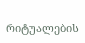რიტუალების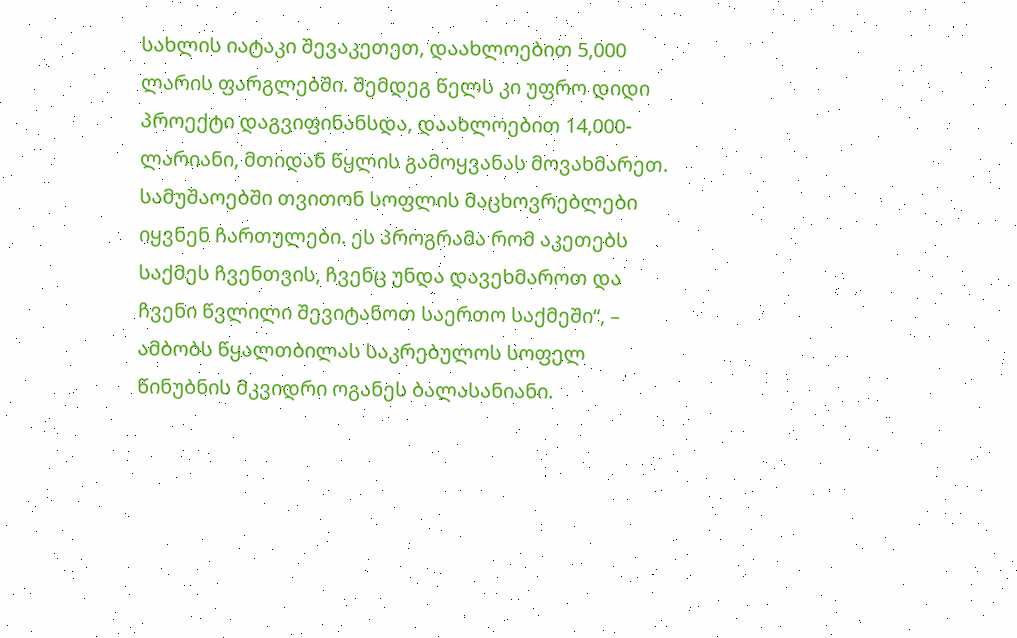სახლის იატაკი შევაკეთეთ, დაახლოებით 5,000 ლარის ფარგლებში. შემდეგ წელს კი უფრო დიდი პროექტი დაგვიფინანსდა, დაახლოებით 14,000-ლარიანი, მთიდან წყლის გამოყვანას მოვახმარეთ. სამუშაოებში თვითონ სოფლის მაცხოვრებლები იყვნენ ჩართულები. ეს პროგრამა რომ აკეთებს საქმეს ჩვენთვის, ჩვენც უნდა დავეხმაროთ და ჩვენი წვლილი შევიტანოთ საერთო საქმეში“, – ამბობს წყალთბილას საკრებულოს სოფელ წინუბნის მკვიდრი ოგანეს ბალასანიანი.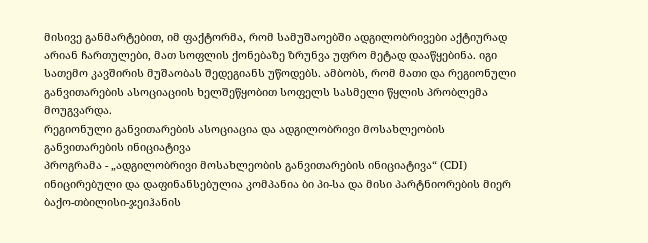მისივე განმარტებით, იმ ფაქტორმა, რომ სამუშაოებში ადგილობრივები აქტიურად არიან ჩართულები, მათ სოფლის ქონებაზე ზრუნვა უფრო მეტად დააწყებინა. იგი სათემო კავშირის მუშაობას შედეგიანს უწოდებს. ამბობს, რომ მათი და რეგიონული განვითარების ასოციაციის ხელშეწყობით სოფელს სასმელი წყლის პრობლემა მოუგვარდა.
რეგიონული განვითარების ასოციაცია და ადგილობრივი მოსახლეობის განვითარების ინიციატივა
პროგრამა - „ადგილობრივი მოსახლეობის განვითარების ინიციატივა“ (CDI) ინიცირებული და დაფინანსებულია კომპანია ბი პი-სა და მისი პარტნიორების მიერ ბაქო-თბილისი-ჯეიჰანის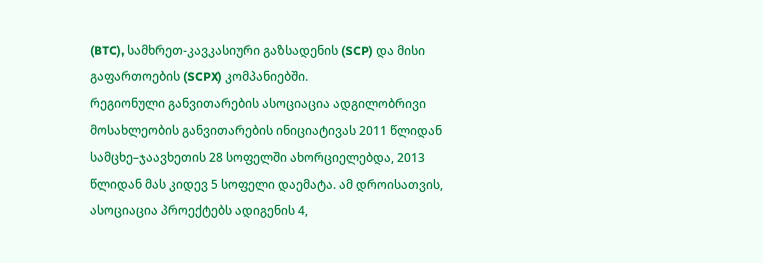(BTC), სამხრეთ-კავკასიური გაზსადენის (SCP) და მისი გაფართოების (SCPX) კომპანიებში.
რეგიონული განვითარების ასოციაცია ადგილობრივი მოსახლეობის განვითარების ინიციატივას 2011 წლიდან სამცხე–ჯაავხეთის 28 სოფელში ახორციელებდა, 2013 წლიდან მას კიდევ 5 სოფელი დაემატა. ამ დროისათვის, ასოციაცია პროექტებს ადიგენის 4,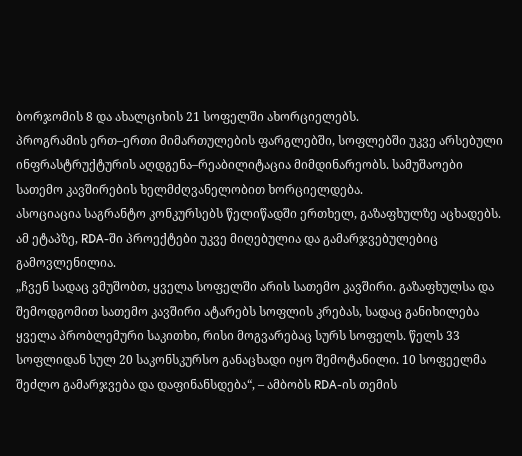ბორჯომის 8 და ახალციხის 21 სოფელში ახორციელებს.
პროგრამის ერთ–ერთი მიმართულების ფარგლებში, სოფლებში უკვე არსებული ინფრასტრუქტურის აღდგენა–რეაბილიტაცია მიმდინარეობს. სამუშაოები სათემო კავშირების ხელმძღვანელობით ხორციელდება.
ასოციაცია საგრანტო კონკურსებს წელიწადში ერთხელ, გაზაფხულზე აცხადებს. ამ ეტაპზე, RDA-ში პროექტები უკვე მიღებულია და გამარჯვებულებიც გამოვლენილია.
„ჩვენ სადაც ვმუშობთ, ყველა სოფელში არის სათემო კავშირი. გაზაფხულსა და შემოდგომით სათემო კავშირი ატარებს სოფლის კრებას, სადაც განიხილება ყველა პრობლემური საკითხი, რისი მოგვარებაც სურს სოფელს. წელს 33 სოფლიდან სულ 20 საკონსკურსო განაცხადი იყო შემოტანილი. 10 სოფეელმა შეძლო გამარჯვება და დაფინანსდება“, – ამბობს RDA-ის თემის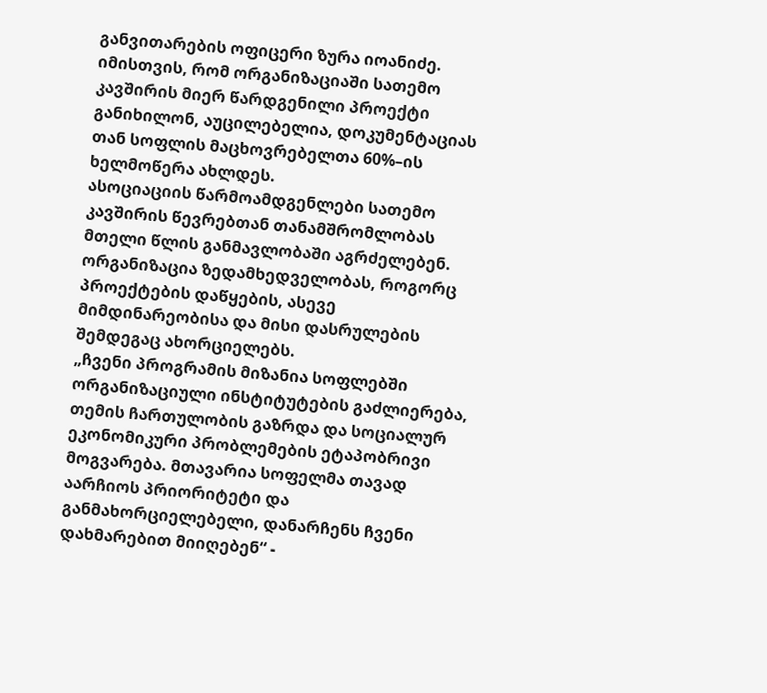განვითარების ოფიცერი ზურა იოანიძე.
იმისთვის, რომ ორგანიზაციაში სათემო კავშირის მიერ წარდგენილი პროექტი განიხილონ, აუცილებელია, დოკუმენტაციას თან სოფლის მაცხოვრებელთა 60%–ის ხელმოწერა ახლდეს.
ასოციაციის წარმოამდგენლები სათემო კავშირის წევრებთან თანამშრომლობას მთელი წლის განმავლობაში აგრძელებენ. ორგანიზაცია ზედამხედველობას, როგორც პროექტების დაწყების, ასევე მიმდინარეობისა და მისი დასრულების შემდეგაც ახორციელებს.
„ჩვენი პროგრამის მიზანია სოფლებში ორგანიზაციული ინსტიტუტების გაძლიერება, თემის ჩართულობის გაზრდა და სოციალურ ეკონომიკური პრობლემების ეტაპობრივი მოგვარება. მთავარია სოფელმა თავად აარჩიოს პრიორიტეტი და განმახორციელებელი, დანარჩენს ჩვენი დახმარებით მიიღებენ“ -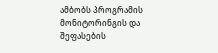ამბობს პროგრამის მონიტორინგის და შეფასების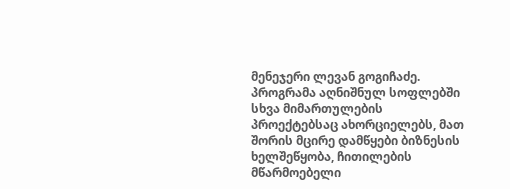მენეჯერი ლევან გოგიჩაძე.
პროგრამა აღნიშნულ სოფლებში სხვა მიმართულების პროექტებსაც ახორციელებს, მათ შორის მცირე დამწყები ბიზნესის ხელშეწყობა, ჩითილების მწარმოებელი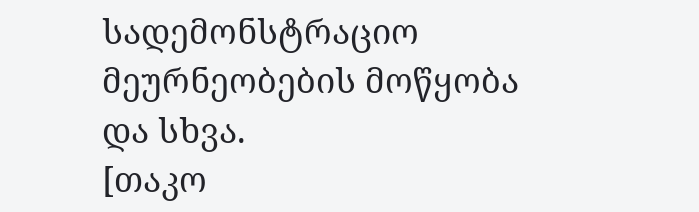სადემონსტრაციო მეურნეობების მოწყობა და სხვა.
[თაკო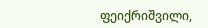ფეიქრიშვილი,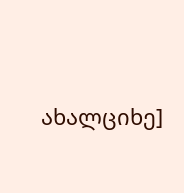ახალციხე]